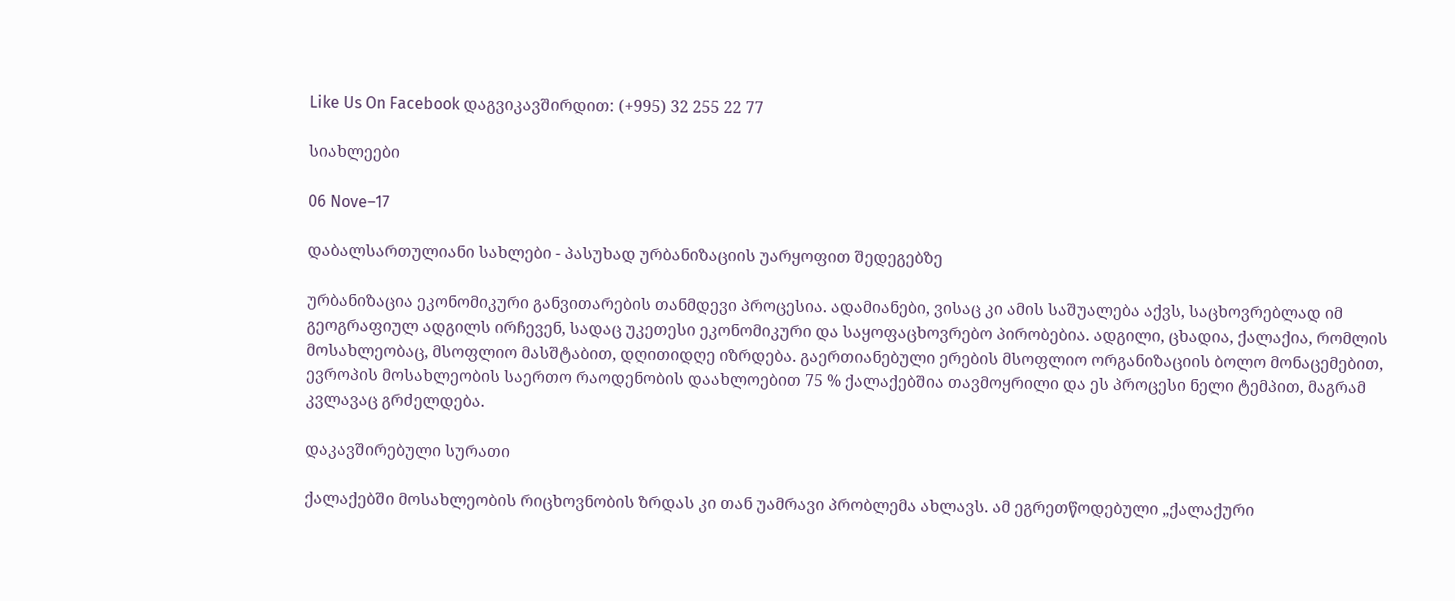Like Us On Facebook დაგვიკავშირდით: (+995) 32 255 22 77

სიახლეები

06 Nove–17

დაბალსართულიანი სახლები - პასუხად ურბანიზაციის უარყოფით შედეგებზე

ურბანიზაცია ეკონომიკური განვითარების თანმდევი პროცესია. ადამიანები, ვისაც კი ამის საშუალება აქვს, საცხოვრებლად იმ გეოგრაფიულ ადგილს ირჩევენ, სადაც უკეთესი ეკონომიკური და საყოფაცხოვრებო პირობებია. ადგილი, ცხადია, ქალაქია, რომლის მოსახლეობაც, მსოფლიო მასშტაბით, დღითიდღე იზრდება. გაერთიანებული ერების მსოფლიო ორგანიზაციის ბოლო მონაცემებით, ევროპის მოსახლეობის საერთო რაოდენობის დაახლოებით 75 % ქალაქებშია თავმოყრილი და ეს პროცესი ნელი ტემპით, მაგრამ კვლავაც გრძელდება.

დაკავშირებული სურათი

ქალაქებში მოსახლეობის რიცხოვნობის ზრდას კი თან უამრავი პრობლემა ახლავს. ამ ეგრეთწოდებული „ქალაქური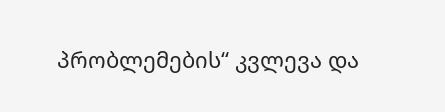პრობლემების“ კვლევა და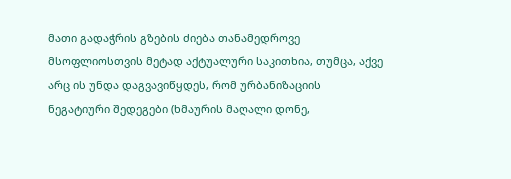მათი გადაჭრის გზების ძიება თანამედროვე მსოფლიოსთვის მეტად აქტუალური საკითხია, თუმცა, აქვე არც ის უნდა დაგვავიწყდეს, რომ ურბანიზაციის ნეგატიური შედეგები (ხმაურის მაღალი დონე,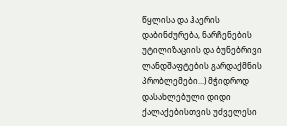წყლისა და ჰაერის დაბინძურება, ნარჩენების უტილიზაციის და ბუნებრივი ლანდშაფტების გარდაქმნის პრობლემები...) მჭიდროდ დასახლებული დიდი ქალაქებისთვის უძველესი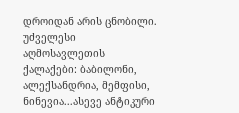დროიდან არის ცნობილი.  უძველესი აღმოსავლეთის ქალაქები: ბაბილონი, ალექსანდრია, მემფისი, ნინევია...ასევე ანტიკური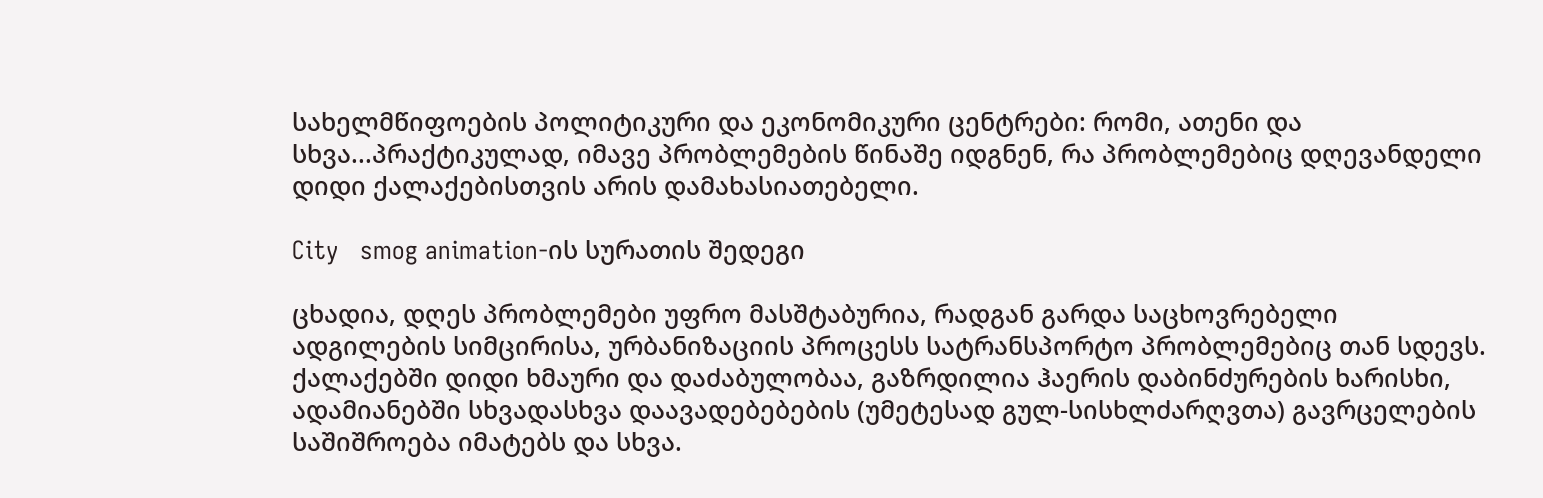სახელმწიფოების პოლიტიკური და ეკონომიკური ცენტრები: რომი, ათენი და სხვა...პრაქტიკულად, იმავე პრობლემების წინაშე იდგნენ, რა პრობლემებიც დღევანდელი დიდი ქალაქებისთვის არის დამახასიათებელი.

City   smog animation-ის სურათის შედეგი

ცხადია, დღეს პრობლემები უფრო მასშტაბურია, რადგან გარდა საცხოვრებელი ადგილების სიმცირისა, ურბანიზაციის პროცესს სატრანსპორტო პრობლემებიც თან სდევს. ქალაქებში დიდი ხმაური და დაძაბულობაა, გაზრდილია ჰაერის დაბინძურების ხარისხი, ადამიანებში სხვადასხვა დაავადებებების (უმეტესად გულ-სისხლძარღვთა) გავრცელების საშიშროება იმატებს და სხვა.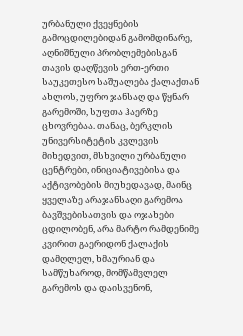ურბანული ქვეყნების გამოცდილებიდან გამომდინარე, აღნიშნული პრობლემებისგან თავის დაღწევის ერთ-ერთი საუკეთესო საშუალება ქალაქთან ახლოს, უფრო ჯანსაღ და წყნარ გარემოში, სუფთა ჰაერზე ცხოვრებაა. თანაც, ბერკლის უნივერსიტეტის კვლევის მიხედვით, მსხვილი ურბანული ცენტრები, ინიციატივებისა და აქტივობების მიუხედავად, მაინც ყველაზე არაჯანსაღი გარემოა ბავშვებისათვის და ოჯახები ცდილობენ, არა მარტო რამდენიმე კვირით გაერიდონ ქალაქის დამღლელ, ხმაურიან და სამწუხაროდ, მომწამვლელ გარემოს და დაისვენონ,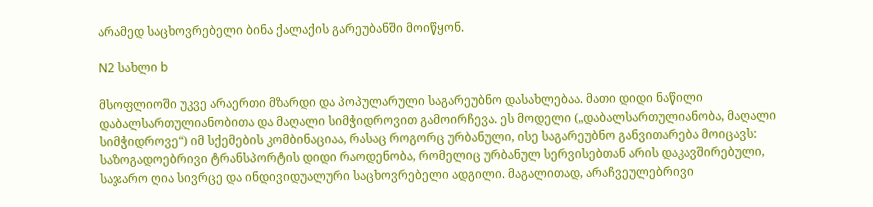არამედ საცხოვრებელი ბინა ქალაქის გარეუბანში მოიწყონ.

N2 სახლი b

მსოფლიოში უკვე არაერთი მზარდი და პოპულარული საგარეუბნო დასახლებაა. მათი დიდი ნაწილი  დაბალსართულიანობითა და მაღალი სიმჭიდროვით გამოირჩევა. ეს მოდელი („დაბალსართულიანობა, მაღალი სიმჭიდროვე“) იმ სქემების კომბინაციაა, რასაც როგორც ურბანული, ისე საგარეუბნო განვითარება მოიცავს: საზოგადოებრივი ტრანსპორტის დიდი რაოდენობა, რომელიც ურბანულ სერვისებთან არის დაკავშირებული, საჯარო ღია სივრცე და ინდივიდუალური საცხოვრებელი ადგილი. მაგალითად, არაჩვეულებრივი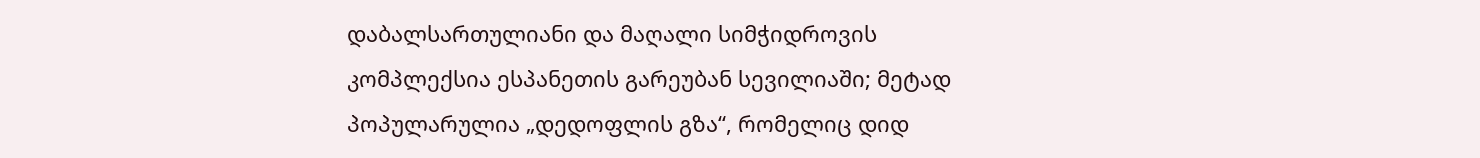დაბალსართულიანი და მაღალი სიმჭიდროვის კომპლექსია ესპანეთის გარეუბან სევილიაში; მეტად პოპულარულია „დედოფლის გზა“, რომელიც დიდ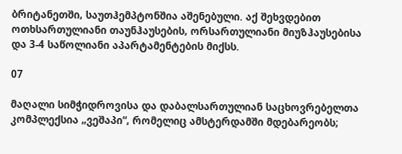ბრიტანეთში, საუთჰემპტონშია აშენებული. აქ შეხვდებით ოთხსართულიანი თაუნჰაუსების, ორსართულიანი მიუზჰაუსებისა და 3-4 საწოლიანი აპარტამენტების მიქსს.

07

მაღალი სიმჭიდროვისა და დაბალსართულიან საცხოვრებელთა კომპლექსია „ვეშაპი“, რომელიც ამსტერდამში მდებარეობს;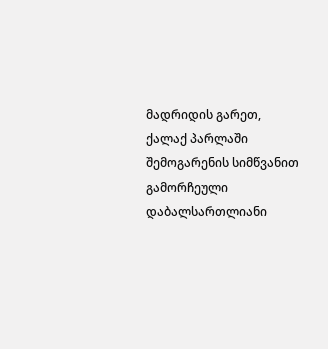მადრიდის გარეთ, ქალაქ პარლაში შემოგარენის სიმწვანით გამორჩეული დაბალსართლიანი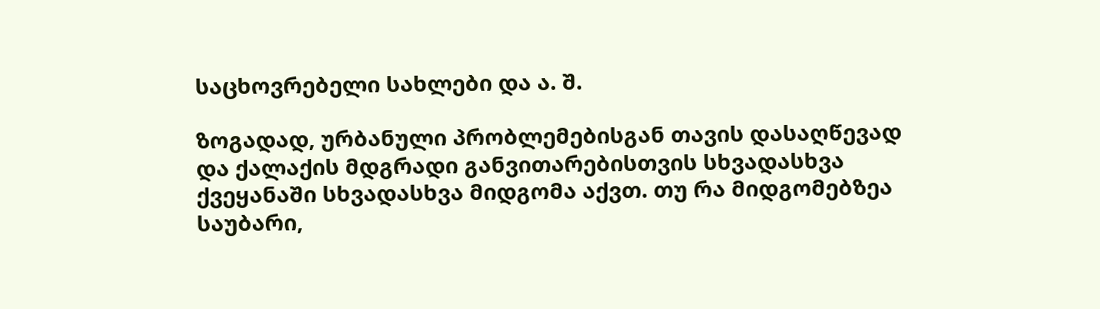საცხოვრებელი სახლები და ა. შ.

ზოგადად, ურბანული პრობლემებისგან თავის დასაღწევად და ქალაქის მდგრადი განვითარებისთვის სხვადასხვა ქვეყანაში სხვადასხვა მიდგომა აქვთ. თუ რა მიდგომებზეა საუბარი,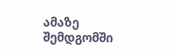ამაზე შემდგომში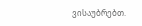ვისაუბრებთ.